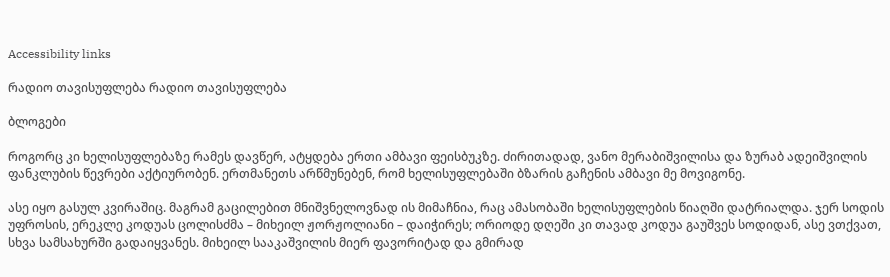Accessibility links

რადიო თავისუფლება რადიო თავისუფლება

ბლოგები

როგორც კი ხელისუფლებაზე რამეს დავწერ, ატყდება ერთი ამბავი ფეისბუკზე. ძირითადად, ვანო მერაბიშვილისა და ზურაბ ადეიშვილის ფანკლუბის წევრები აქტიურობენ. ერთმანეთს არწმუნებენ, რომ ხელისუფლებაში ბზარის გაჩენის ამბავი მე მოვიგონე.

ასე იყო გასულ კვირაშიც. მაგრამ გაცილებით მნიშვნელოვნად ის მიმაჩნია, რაც ამასობაში ხელისუფლების წიაღში დატრიალდა. ჯერ სოდის უფროსის, ერეკლე კოდუას ცოლისძმა – მიხეილ ჟორჟოლიანი – დაიჭირეს; ორიოდე დღეში კი თავად კოდუა გაუშვეს სოდიდან, ასე ვთქვათ, სხვა სამსახურში გადაიყვანეს. მიხეილ სააკაშვილის მიერ ფავორიტად და გმირად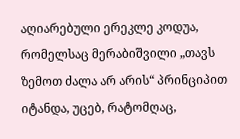აღიარებული ერეკლე კოდუა, რომელსაც მერაბიშვილი „თავს ზემოთ ძალა არ არის“ პრინციპით იტანდა, უცებ, რატომღაც,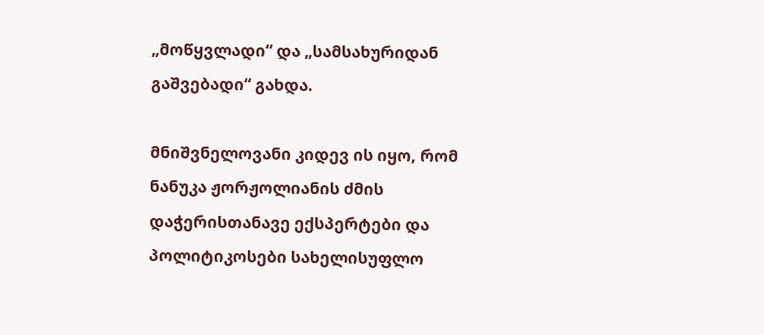„მოწყვლადი“ და „სამსახურიდან გაშვებადი“ გახდა.

მნიშვნელოვანი კიდევ ის იყო, რომ ნანუკა ჟორჟოლიანის ძმის დაჭერისთანავე ექსპერტები და პოლიტიკოსები სახელისუფლო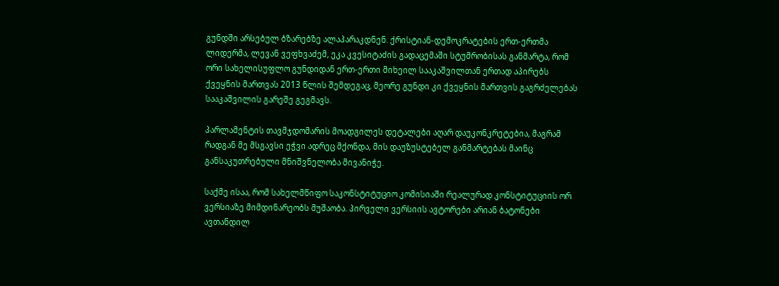გუნდში არსებულ ბზარებზე ალაპარაკდნენ. ქრისტიან-დემოკრატების ერთ-ერთმა ლიდერმა, ლევან ვეფხვაძემ, ეკა კვესიტაძის გადაცემაში სტუმრობისას განმარტა, რომ ორი სახელისუფლო გუნდიდან ერთ-ერთი მიხეილ სააკაშვილთან ერთად აპირებს ქვეყნის მართვას 2013 წლის შემდეგაც, მეორე გუნდი კი ქვეყნის მართვის გაგრძელებას სააკაშვილის გარეშე გეგმავს.

პარლამენტის თავმჯდომარის მოადგილეს დეტალები აღარ დაუკონკრეტებია, მაგრამ რადგან მე მსგავსი ეჭვი ადრეც მქონდა, მის დაუზუსტებელ განმარტებას მაინც განსაკუთრებული მნიშვნელობა მივანიჭე.

საქმე ისაა, რომ სახელმწიფო საკონსტიტუციო კომისიაში რეალურად კონსტიტუციის ორ ვერსიაზე მიმდინარეობს მუშაობა. პირველი ვერსიის ავტორები არიან ბატონები ავთანდილ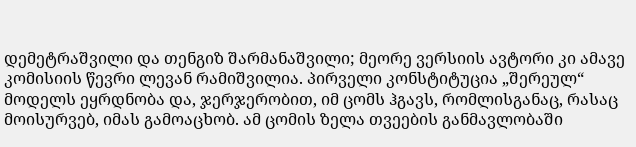დემეტრაშვილი და თენგიზ შარმანაშვილი; მეორე ვერსიის ავტორი კი ამავე კომისიის წევრი ლევან რამიშვილია. პირველი კონსტიტუცია „შერეულ“ მოდელს ეყრდნობა და, ჯერჯერობით, იმ ცომს ჰგავს, რომლისგანაც, რასაც მოისურვებ, იმას გამოაცხობ. ამ ცომის ზელა თვეების განმავლობაში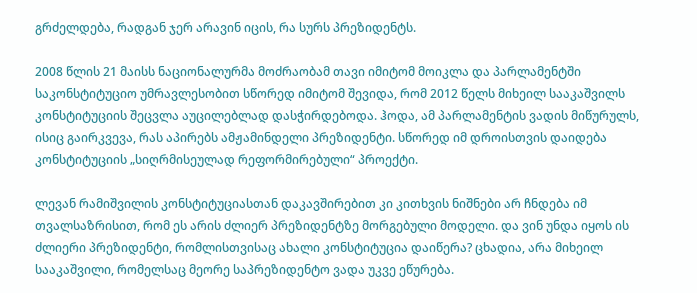გრძელდება, რადგან ჯერ არავინ იცის, რა სურს პრეზიდენტს.

2008 წლის 21 მაისს ნაციონალურმა მოძრაობამ თავი იმიტომ მოიკლა და პარლამენტში საკონსტიტუციო უმრავლესობით სწორედ იმიტომ შევიდა, რომ 2012 წელს მიხეილ სააკაშვილს კონსტიტუციის შეცვლა აუცილებლად დასჭირდებოდა. ჰოდა, ამ პარლამენტის ვადის მიწურულს, ისიც გაირკვევა, რას აპირებს ამჟამინდელი პრეზიდენტი. სწორედ იმ დროისთვის დაიდება კონსტიტუციის „სიღრმისეულად რეფორმირებული“ პროექტი.

ლევან რამიშვილის კონსტიტუციასთან დაკავშირებით კი კითხვის ნიშნები არ ჩნდება იმ თვალსაზრისით, რომ ეს არის ძლიერ პრეზიდენტზე მორგებული მოდელი. და ვინ უნდა იყოს ის ძლიერი პრეზიდენტი, რომლისთვისაც ახალი კონსტიტუცია დაიწერა? ცხადია, არა მიხეილ სააკაშვილი, რომელსაც მეორე საპრეზიდენტო ვადა უკვე ეწურება.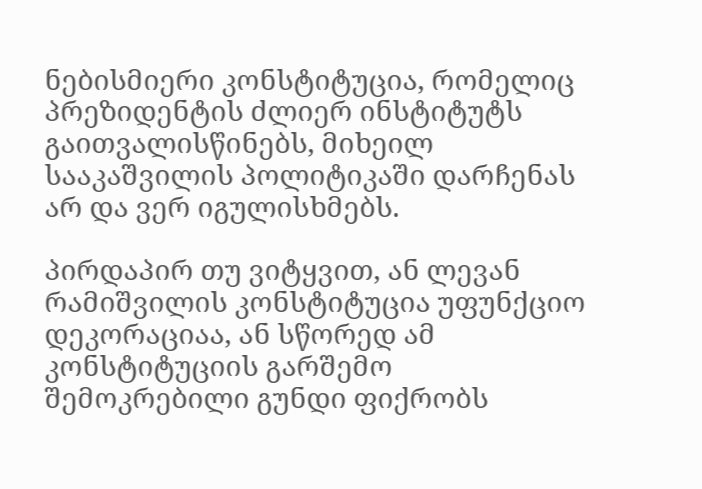ნებისმიერი კონსტიტუცია, რომელიც პრეზიდენტის ძლიერ ინსტიტუტს გაითვალისწინებს, მიხეილ სააკაშვილის პოლიტიკაში დარჩენას არ და ვერ იგულისხმებს.

პირდაპირ თუ ვიტყვით, ან ლევან რამიშვილის კონსტიტუცია უფუნქციო დეკორაციაა, ან სწორედ ამ კონსტიტუციის გარშემო შემოკრებილი გუნდი ფიქრობს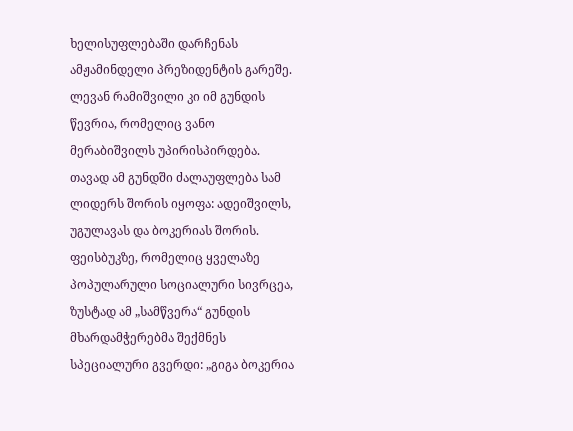ხელისუფლებაში დარჩენას ამჟამინდელი პრეზიდენტის გარეშე. ლევან რამიშვილი კი იმ გუნდის წევრია, რომელიც ვანო მერაბიშვილს უპირისპირდება. თავად ამ გუნდში ძალაუფლება სამ ლიდერს შორის იყოფა: ადეიშვილს, უგულავას და ბოკერიას შორის. ფეისბუკზე, რომელიც ყველაზე პოპულარული სოციალური სივრცეა, ზუსტად ამ „სამწვერა“ გუნდის მხარდამჭერებმა შექმნეს სპეციალური გვერდი: „გიგა ბოკერია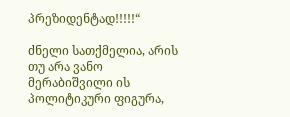პრეზიდენტად!!!!!“

ძნელი სათქმელია, არის თუ არა ვანო მერაბიშვილი ის პოლიტიკური ფიგურა,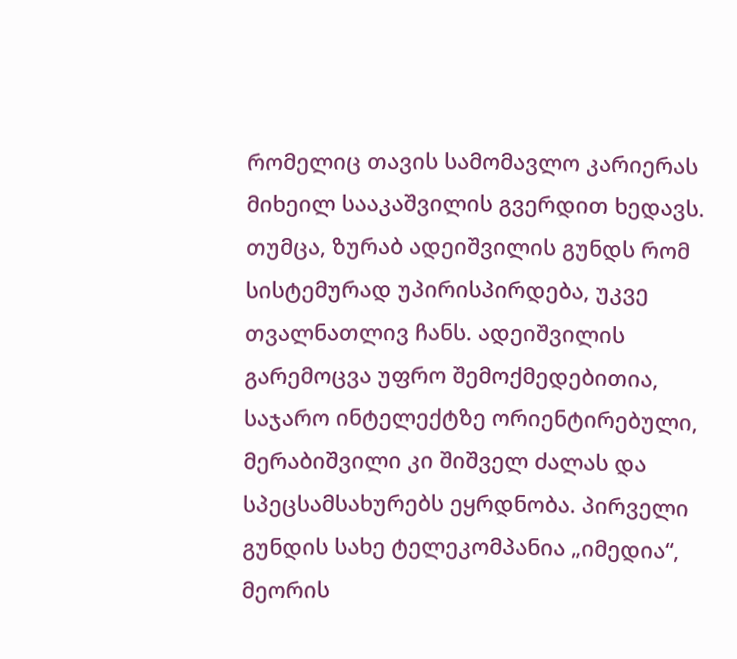რომელიც თავის სამომავლო კარიერას მიხეილ სააკაშვილის გვერდით ხედავს. თუმცა, ზურაბ ადეიშვილის გუნდს რომ სისტემურად უპირისპირდება, უკვე თვალნათლივ ჩანს. ადეიშვილის გარემოცვა უფრო შემოქმედებითია, საჯარო ინტელექტზე ორიენტირებული, მერაბიშვილი კი შიშველ ძალას და სპეცსამსახურებს ეყრდნობა. პირველი გუნდის სახე ტელეკომპანია „იმედია“, მეორის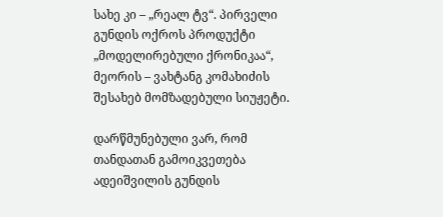სახე კი – „რეალ ტვ“. პირველი გუნდის ოქროს პროდუქტი „მოდელირებული ქრონიკაა“, მეორის – ვახტანგ კომახიძის შესახებ მომზადებული სიუჟეტი.

დარწმუნებული ვარ, რომ თანდათან გამოიკვეთება ადეიშვილის გუნდის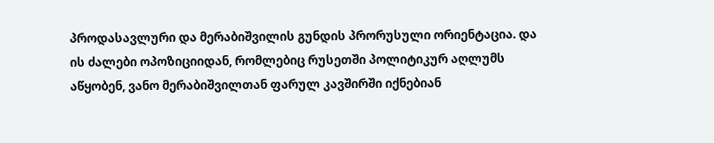პროდასავლური და მერაბიშვილის გუნდის პრორუსული ორიენტაცია. და ის ძალები ოპოზიციიდან, რომლებიც რუსეთში პოლიტიკურ აღლუმს აწყობენ, ვანო მერაბიშვილთან ფარულ კავშირში იქნებიან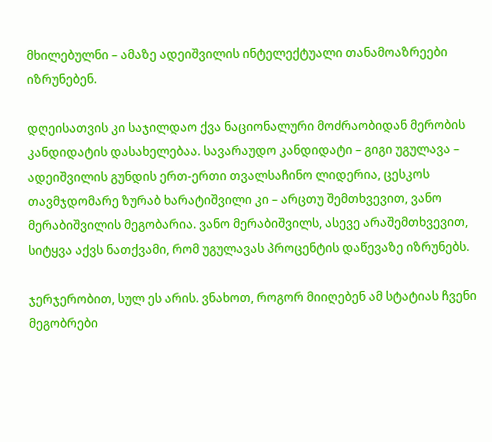მხილებულნი – ამაზე ადეიშვილის ინტელექტუალი თანამოაზრეები იზრუნებენ.

დღეისათვის კი საჯილდაო ქვა ნაციონალური მოძრაობიდან მერობის კანდიდატის დასახელებაა. სავარაუდო კანდიდატი – გიგი უგულავა – ადეიშვილის გუნდის ერთ-ერთი თვალსაჩინო ლიდერია, ცესკოს თავმჯდომარე ზურაბ ხარატიშვილი კი – არცთუ შემთხვევით, ვანო მერაბიშვილის მეგობარია. ვანო მერაბიშვილს, ასევე არაშემთხვევით, სიტყვა აქვს ნათქვამი, რომ უგულავას პროცენტის დაწევაზე იზრუნებს.

ჯერჯერობით, სულ ეს არის. ვნახოთ, როგორ მიიღებენ ამ სტატიას ჩვენი მეგობრები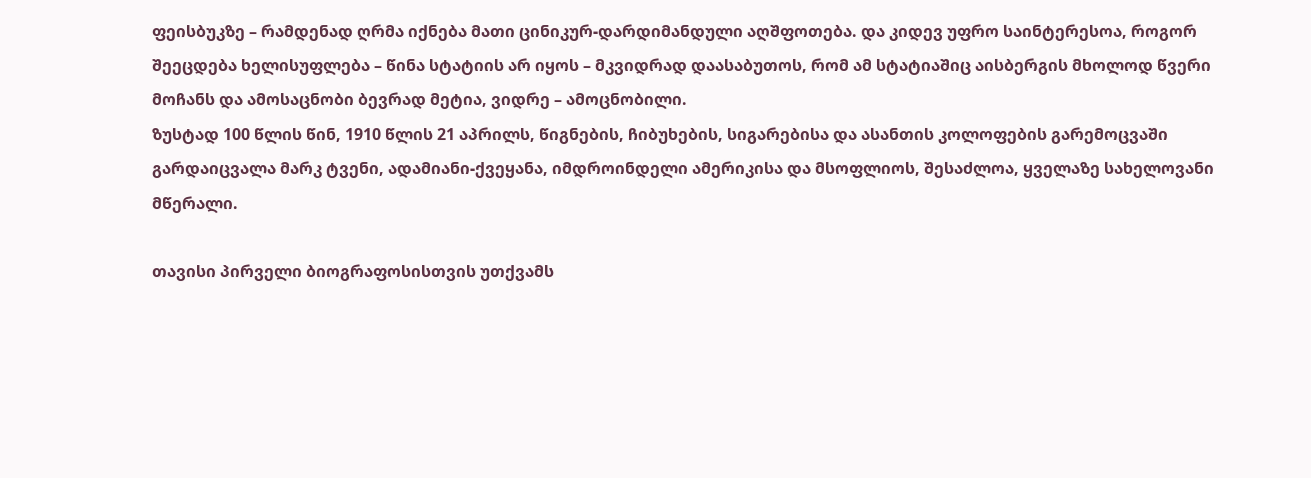ფეისბუკზე – რამდენად ღრმა იქნება მათი ცინიკურ-დარდიმანდული აღშფოთება. და კიდევ უფრო საინტერესოა, როგორ შეეცდება ხელისუფლება – წინა სტატიის არ იყოს – მკვიდრად დაასაბუთოს, რომ ამ სტატიაშიც აისბერგის მხოლოდ წვერი მოჩანს და ამოსაცნობი ბევრად მეტია, ვიდრე – ამოცნობილი.
ზუსტად 100 წლის წინ, 1910 წლის 21 აპრილს, წიგნების, ჩიბუხების, სიგარებისა და ასანთის კოლოფების გარემოცვაში გარდაიცვალა მარკ ტვენი, ადამიანი-ქვეყანა, იმდროინდელი ამერიკისა და მსოფლიოს, შესაძლოა, ყველაზე სახელოვანი მწერალი.

თავისი პირველი ბიოგრაფოსისთვის უთქვამს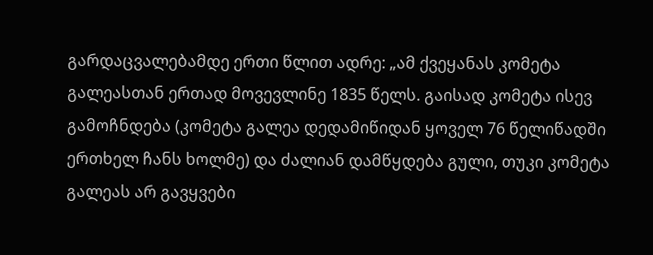გარდაცვალებამდე ერთი წლით ადრე: „ამ ქვეყანას კომეტა გალეასთან ერთად მოვევლინე 1835 წელს. გაისად კომეტა ისევ გამოჩნდება (კომეტა გალეა დედამიწიდან ყოველ 76 წელიწადში ერთხელ ჩანს ხოლმე) და ძალიან დამწყდება გული, თუკი კომეტა გალეას არ გავყვები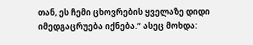თან, ეს ჩემი ცხოვრების ყველაზე დიდი იმედგაცრუება იქნება.“ ასეც მოხდა: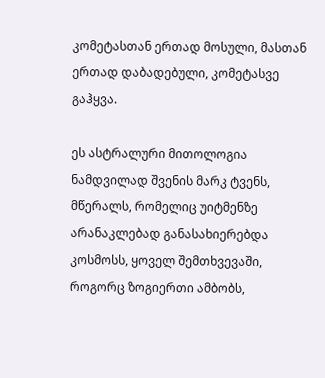კომეტასთან ერთად მოსული, მასთან ერთად დაბადებული, კომეტასვე გაჰყვა.

ეს ასტრალური მითოლოგია ნამდვილად შვენის მარკ ტვენს, მწერალს, რომელიც უიტმენზე არანაკლებად განასახიერებდა კოსმოსს, ყოველ შემთხვევაში, როგორც ზოგიერთი ამბობს,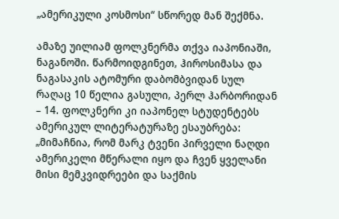„ამერიკული კოსმოსი“ სწორედ მან შექმნა.

ამაზე უილიამ ფოლკნერმა თქვა იაპონიაში, ნაგანოში. წარმოიდგინეთ, ჰიროსიმასა და ნაგასაკის ატომური დაბომბვიდან სულ რაღაც 10 წელია გასული, პერლ ჰარბორიდან – 14. ფოლკნერი კი იაპონელ სტუდენტებს ამერიკულ ლიტერატურაზე ესაუბრება: „მიმაჩნია, რომ მარკ ტვენი პირველი ნაღდი ამერიკელი მწერალი იყო და ჩვენ ყველანი მისი მემკვიდრეები და საქმის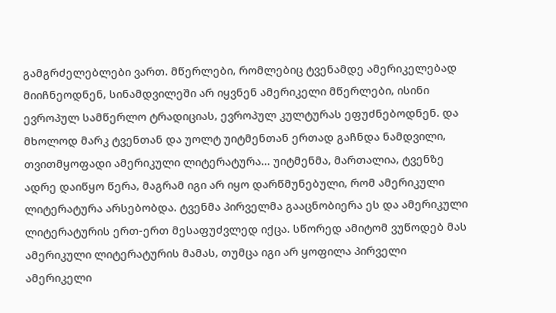გამგრძელებლები ვართ. მწერლები, რომლებიც ტვენამდე ამერიკელებად მიიჩნეოდნენ, სინამდვილეში არ იყვნენ ამერიკელი მწერლები, ისინი ევროპულ სამწერლო ტრადიციას, ევროპულ კულტურას ეფუძნებოდნენ. და მხოლოდ მარკ ტვენთან და უოლტ უიტმენთან ერთად გაჩნდა ნამდვილი, თვითმყოფადი ამერიკული ლიტერატურა... უიტმენმა, მართალია, ტვენზე ადრე დაიწყო წერა, მაგრამ იგი არ იყო დარწმუნებული, რომ ამერიკული ლიტერატურა არსებობდა. ტვენმა პირველმა გააცნობიერა ეს და ამერიკული ლიტერატურის ერთ-ერთ მესაფუძვლედ იქცა. სწორედ ამიტომ ვუწოდებ მას ამერიკული ლიტერატურის მამას, თუმცა იგი არ ყოფილა პირველი ამერიკელი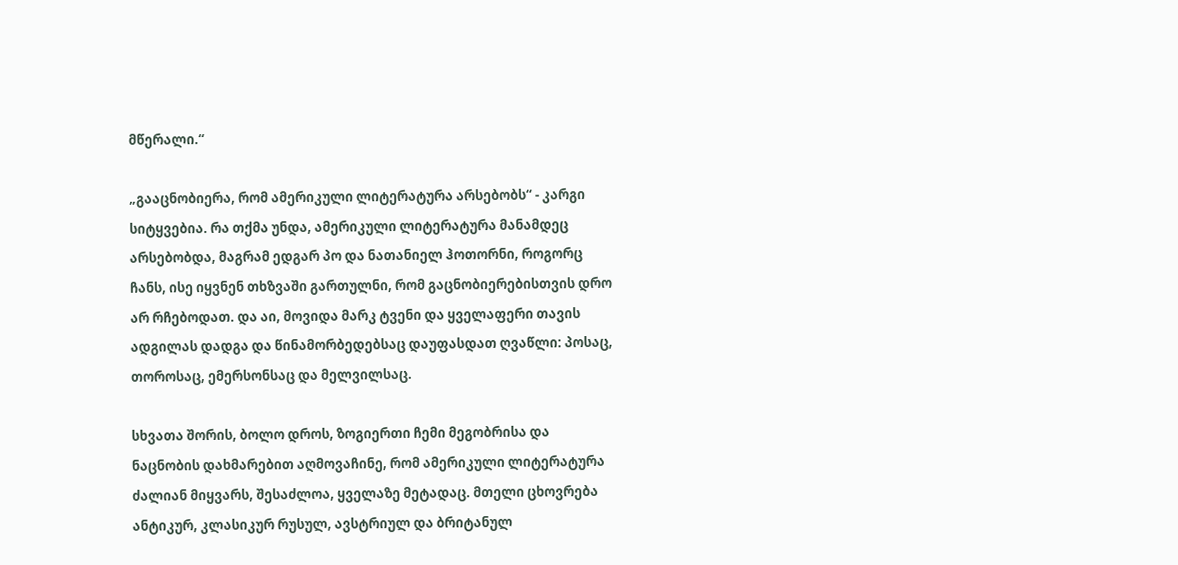მწერალი.“

„გააცნობიერა, რომ ამერიკული ლიტერატურა არსებობს“ - კარგი სიტყვებია. რა თქმა უნდა, ამერიკული ლიტერატურა მანამდეც არსებობდა, მაგრამ ედგარ პო და ნათანიელ ჰოთორნი, როგორც ჩანს, ისე იყვნენ თხზვაში გართულნი, რომ გაცნობიერებისთვის დრო არ რჩებოდათ. და აი, მოვიდა მარკ ტვენი და ყველაფერი თავის ადგილას დადგა და წინამორბედებსაც დაუფასდათ ღვაწლი: პოსაც, თოროსაც, ემერსონსაც და მელვილსაც.

სხვათა შორის, ბოლო დროს, ზოგიერთი ჩემი მეგობრისა და ნაცნობის დახმარებით აღმოვაჩინე, რომ ამერიკული ლიტერატურა ძალიან მიყვარს, შესაძლოა, ყველაზე მეტადაც. მთელი ცხოვრება ანტიკურ, კლასიკურ რუსულ, ავსტრიულ და ბრიტანულ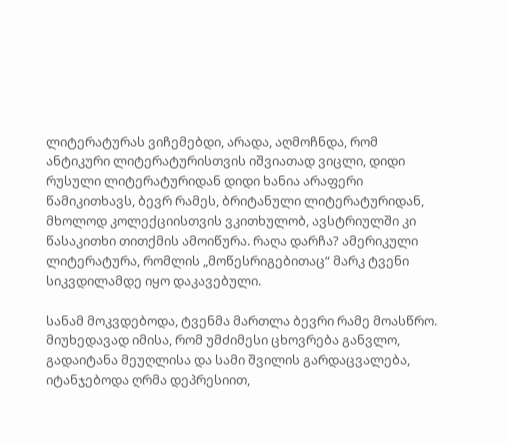ლიტერატურას ვიჩემებდი, არადა, აღმოჩნდა, რომ ანტიკური ლიტერატურისთვის იშვიათად ვიცლი, დიდი რუსული ლიტერატურიდან დიდი ხანია არაფერი წამიკითხავს, ბევრ რამეს, ბრიტანული ლიტერატურიდან, მხოლოდ კოლექციისთვის ვკითხულობ, ავსტრიულში კი წასაკითხი თითქმის ამოიწურა. რაღა დარჩა? ამერიკული ლიტერატურა, რომლის „მოწესრიგებითაც“ მარკ ტვენი სიკვდილამდე იყო დაკავებული.

სანამ მოკვდებოდა, ტვენმა მართლა ბევრი რამე მოასწრო. მიუხედავად იმისა, რომ უმძიმესი ცხოვრება განვლო, გადაიტანა მეუღლისა და სამი შვილის გარდაცვალება, იტანჯებოდა ღრმა დეპრესიით,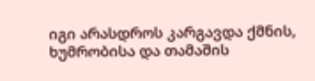იგი არასდროს კარგავდა ქმნის, ხუმრობისა და თამაშის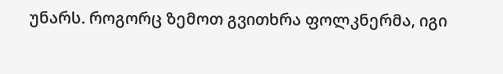უნარს. როგორც ზემოთ გვითხრა ფოლკნერმა, იგი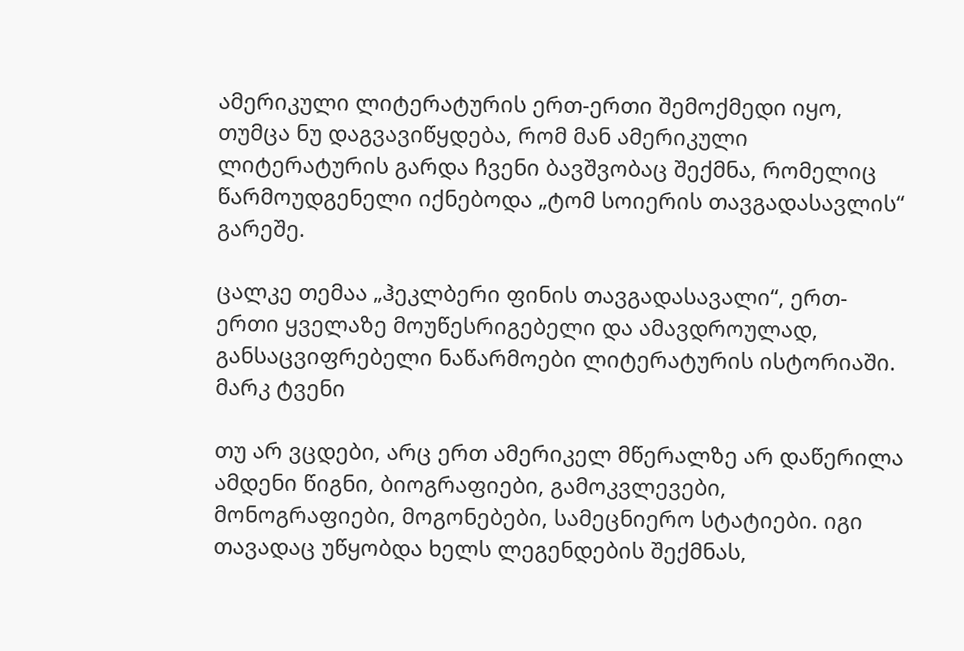ამერიკული ლიტერატურის ერთ-ერთი შემოქმედი იყო, თუმცა ნუ დაგვავიწყდება, რომ მან ამერიკული ლიტერატურის გარდა ჩვენი ბავშვობაც შექმნა, რომელიც წარმოუდგენელი იქნებოდა „ტომ სოიერის თავგადასავლის“ გარეშე.

ცალკე თემაა „ჰეკლბერი ფინის თავგადასავალი“, ერთ-ერთი ყველაზე მოუწესრიგებელი და ამავდროულად, განსაცვიფრებელი ნაწარმოები ლიტერატურის ისტორიაში.
მარკ ტვენი

თუ არ ვცდები, არც ერთ ამერიკელ მწერალზე არ დაწერილა ამდენი წიგნი, ბიოგრაფიები, გამოკვლევები, მონოგრაფიები, მოგონებები, სამეცნიერო სტატიები. იგი თავადაც უწყობდა ხელს ლეგენდების შექმნას,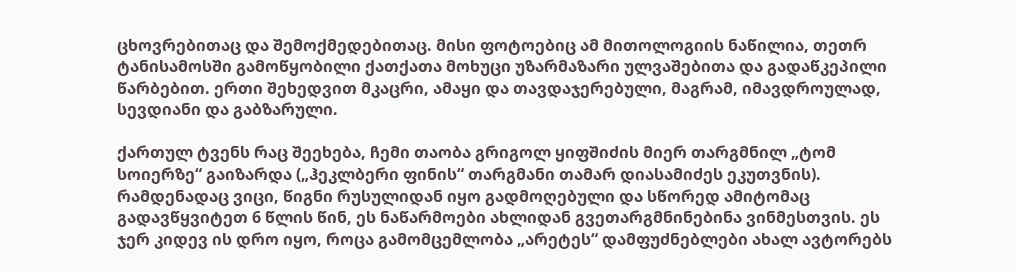ცხოვრებითაც და შემოქმედებითაც. მისი ფოტოებიც ამ მითოლოგიის ნაწილია, თეთრ ტანისამოსში გამოწყობილი ქათქათა მოხუცი უზარმაზარი ულვაშებითა და გადაწკეპილი წარბებით. ერთი შეხედვით მკაცრი, ამაყი და თავდაჯერებული, მაგრამ, იმავდროულად, სევდიანი და გაბზარული.

ქართულ ტვენს რაც შეეხება, ჩემი თაობა გრიგოლ ყიფშიძის მიერ თარგმნილ „ტომ სოიერზე“ გაიზარდა („ჰეკლბერი ფინის“ თარგმანი თამარ დიასამიძეს ეკუთვნის). რამდენადაც ვიცი, წიგნი რუსულიდან იყო გადმოღებული და სწორედ ამიტომაც გადავწყვიტეთ 6 წლის წინ, ეს ნაწარმოები ახლიდან გვეთარგმნინებინა ვინმესთვის. ეს ჯერ კიდევ ის დრო იყო, როცა გამომცემლობა „არეტეს“ დამფუძნებლები ახალ ავტორებს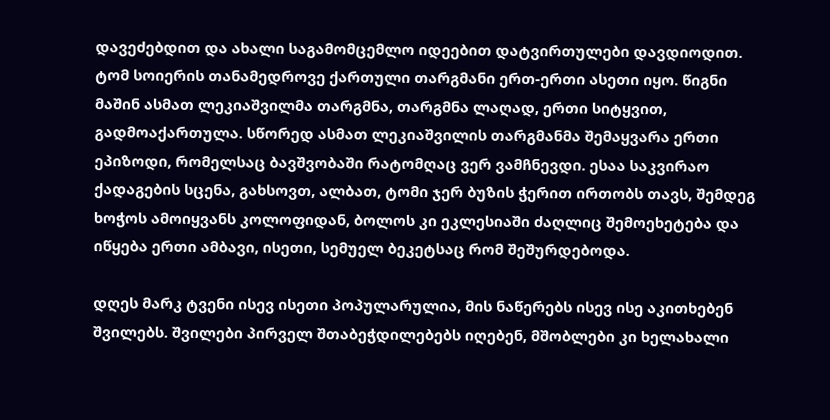დავეძებდით და ახალი საგამომცემლო იდეებით დატვირთულები დავდიოდით. ტომ სოიერის თანამედროვე ქართული თარგმანი ერთ-ერთი ასეთი იყო. წიგნი მაშინ ასმათ ლეკიაშვილმა თარგმნა, თარგმნა ლაღად, ერთი სიტყვით, გადმოაქართულა. სწორედ ასმათ ლეკიაშვილის თარგმანმა შემაყვარა ერთი ეპიზოდი, რომელსაც ბავშვობაში რატომღაც ვერ ვამჩნევდი. ესაა საკვირაო ქადაგების სცენა, გახსოვთ, ალბათ, ტომი ჯერ ბუზის ჭერით ირთობს თავს, შემდეგ ხოჭოს ამოიყვანს კოლოფიდან, ბოლოს კი ეკლესიაში ძაღლიც შემოეხეტება და იწყება ერთი ამბავი, ისეთი, სემუელ ბეკეტსაც რომ შეშურდებოდა.

დღეს მარკ ტვენი ისევ ისეთი პოპულარულია, მის ნაწერებს ისევ ისე აკითხებენ შვილებს. შვილები პირველ შთაბეჭდილებებს იღებენ, მშობლები კი ხელახალი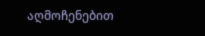აღმოჩენებით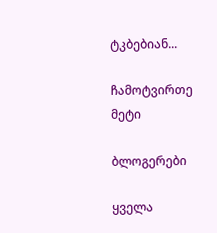ტკბებიან...

ჩამოტვირთე მეტი

ბლოგერები

ყველა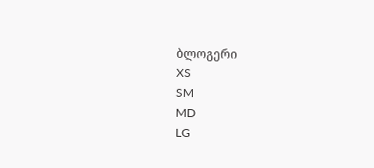ბლოგერი
XS
SM
MD
LG